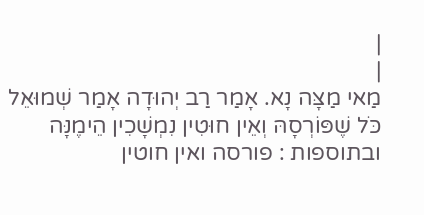|
|
מַאי מַצָּה נָא. אָמַר רַב יְהוּדָה אָמַר שְׁמוּאֵל כֹּל שֶׁפּוֹרְסָהּ וְאֵין חוּטִין נִמְשָׁכִין הֵימֶנָּה ובתוספות : פורסה ואין חוטין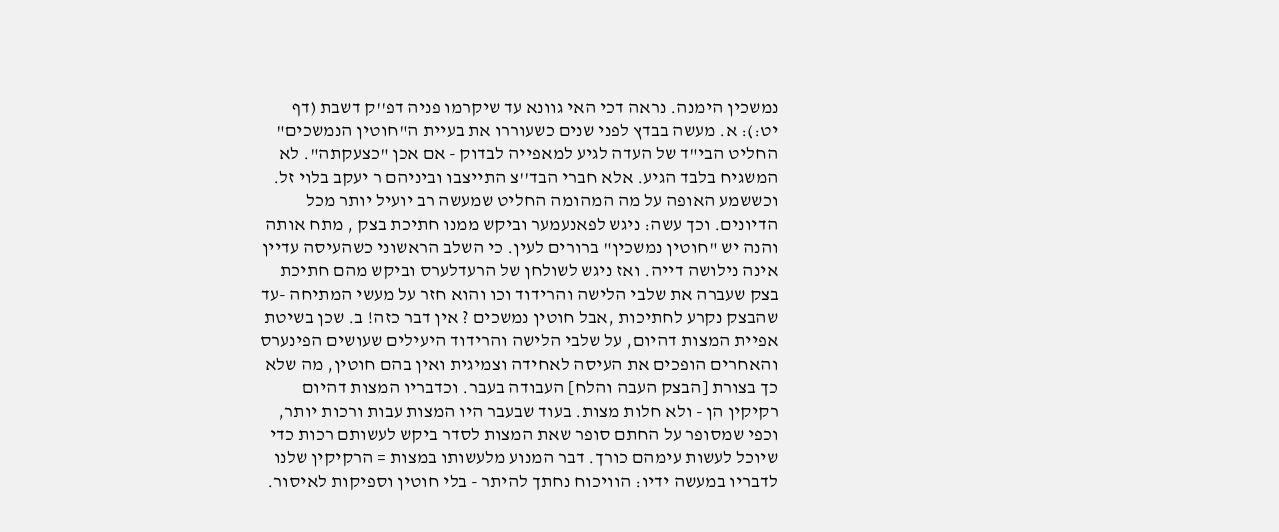נמשכין הימנה. נראה דכי האי גוונא עד שיקרמו פניה דפ''ק דשבת (דף יט:): א. מעשה בבדץ לפני שנים כשעוררו את בעיית ה"חוטין הנמשכים" החליט הבי"ד של העדה לגיע למאפייה לבדוק - אם אכן "כצעקתה". לא המשגיח בלבד הגיע. אלא חברי הבד''צ התייצבו וביניהם ר יעקב בלוי זל. וכששמע האופה על מה המהומה החליט שמעשה רב יועיל יותר מכל הדיונים. וכך עשה: ניגש לפאנעמער וביקש ממנו חתיכת בצק , מתח אותה והנה יש "חוטין נמשכין" ברורים לעין. כי השלב הראשוני כשהעיסה עדיין אינה נילושה דייה. ואז ניגש לשולחן של הרעדלערס וביקש מהם חתיכת בצק שעברה את שלבי הלישה והרידוד וכו והוא חזר על מעשי המתיחה -עד שהבצק נקרע לחתיכות ,אבל חוטין נמשכים ? אין דבר כזה! ב. שכן בשיטת אפיית המצות דהיום, על שלבי הלישה והרידוד היעילים שעושים הפינערס והאחרים הופכים את העיסה לאחידה וצמיגית ואין בהם חוטין, מה שלא כך בצורת [הבצק העבה והלח] העבודה בעבר. וכדבריו המצות דהיום רקיקין הן - ולא חלות מצות. בעוד שבעבר היו המצות עבות ורכות יותר, וכפי שמסופר על החתם סופר שאת המצות לסדר ביקש לעשותם רכות כדי שיוכל לעשות עימהם כורך. דבר המנוע מלעשותו במצות = הרקיקין שלנו לדבריו במעשה ידיו: הוויכוח נחתך להיתר - בלי חוטין וספיקות לאיסור.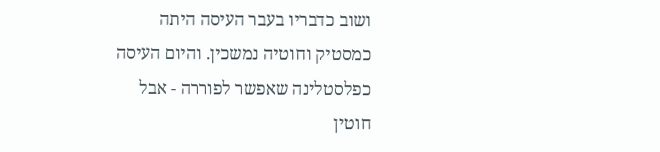ושוב כדבריו בעבר העיסה היתה כמסטיק וחוטיה נמשכין. והיום העיסה כפלסטלינה שאפשר לפוררה - אבל חוטין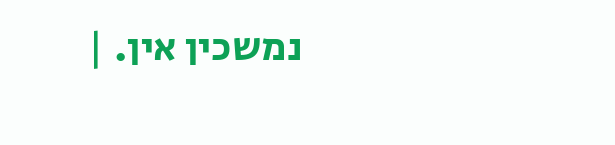נמשכין אין. |